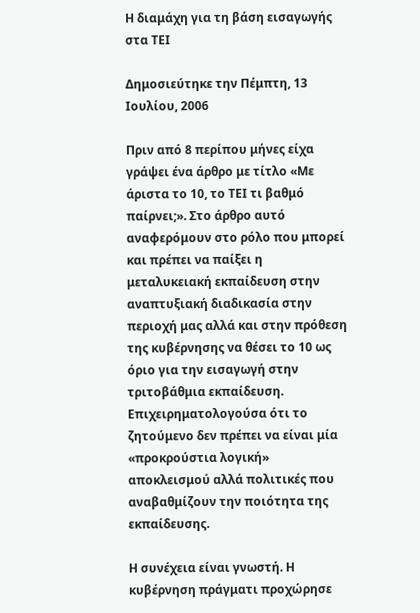Η διαμάχη για τη βάση εισαγωγής στα ΤΕΙ

Δημοσιεύτηκε την Πέμπτη, 13 Ιουλίου, 2006

Πριν από 8 περίπου μήνες είχα γράψει ένα άρθρο με τίτλο «Με άριστα το 10, το ΤΕΙ τι βαθμό παίρνει;». Στο άρθρο αυτό αναφερόμουν στο ρόλο που μπορεί και πρέπει να παίξει η μεταλυκειακή εκπαίδευση στην αναπτυξιακή διαδικασία στην περιοχή μας αλλά και στην πρόθεση της κυβέρνησης να θέσει το 10 ως όριο για την εισαγωγή στην τριτοβάθμια εκπαίδευση. Επιχειρηματολογούσα ότι το ζητούμενο δεν πρέπει να είναι μία «προκρούστια λογική» αποκλεισμού αλλά πολιτικές που αναβαθμίζουν την ποιότητα της εκπαίδευσης.

Η συνέχεια είναι γνωστή. Η κυβέρνηση πράγματι προχώρησε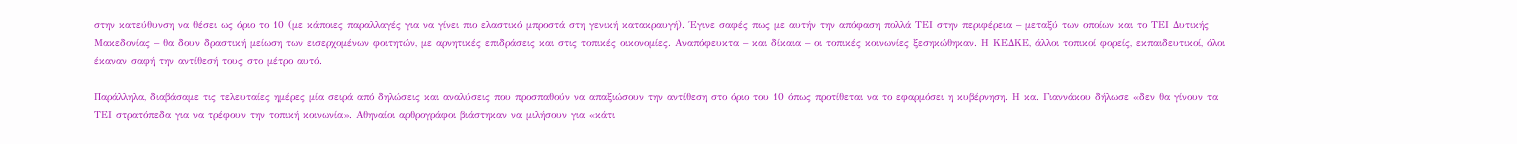στην κατεύθυνση να θέσει ως όριο το 10 (με κάποιες παραλλαγές για να γίνει πιο ελαστικό μπροστά στη γενική κατακραυγή). Έγινε σαφές πως με αυτήν την απόφαση πολλά ΤΕΙ στην περιφέρεια – μεταξύ των οποίων και το ΤΕΙ Δυτικής Μακεδονίας – θα δουν δραστική μείωση των εισερχομένων φοιτητών, με αρνητικές επιδράσεις και στις τοπικές οικονομίες. Αναπόφευκτα – και δίκαια – οι τοπικές κοινωνίες ξεσηκώθηκαν. Η ΚΕΔΚΕ, άλλοι τοπικοί φορείς, εκπαιδευτικοί, όλοι έκαναν σαφή την αντίθεσή τους στο μέτρο αυτό.

Παράλληλα, διαβάσαμε τις τελευταίες ημέρες μία σειρά από δηλώσεις και αναλύσεις που προσπαθούν να απαξιώσουν την αντίθεση στο όριο του 10 όπως προτίθεται να το εφαρμόσει η κυβέρνηση. Η κα. Γιαννάκου δήλωσε «δεν θα γίνουν τα ΤΕΙ στρατόπεδα για να τρέφουν την τοπική κοινωνία». Αθηναίοι αρθρογράφοι βιάστηκαν να μιλήσουν για «κάτι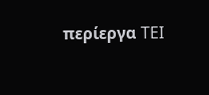περίεργα TEI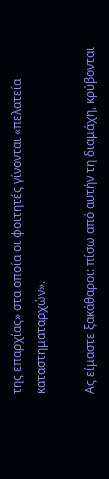της επαρχίας» στα οποία οι φοιτητές γίνονται «πελατεία καταστηματαρχών».

Ας είμαστε ξακάθαροι: πίσω από αυτήν τη διαμάχη, κρύβονται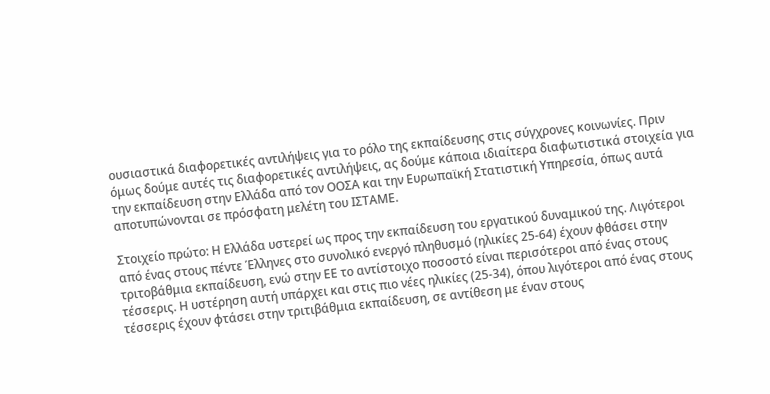ουσιαστικά διαφορετικές αντιλήψεις για το ρόλο της εκπαίδευσης στις σύγχρονες κοινωνίες. Πριν όμως δούμε αυτές τις διαφορετικές αντιλήψεις, ας δούμε κάποια ιδιαίτερα διαφωτιστικά στοιχεία για την εκπαίδευση στην Ελλάδα από τον ΟΟΣΑ και την Ευρωπαϊκή Στατιστική Υπηρεσία, όπως αυτά αποτυπώνονται σε πρόσφατη μελέτη του ΙΣΤΑΜΕ.

Στοιχείο πρώτο: Η Ελλάδα υστερεί ως προς την εκπαίδευση του εργατικού δυναμικού της. Λιγότεροι από ένας στους πέντε Έλληνες στο συνολικό ενεργό πληθυσμό (ηλικίες 25-64) έχουν φθάσει στην τριτοβάθμια εκπαίδευση, ενώ στην ΕΕ το αντίστοιχο ποσοστό είναι περισότεροι από ένας στους τέσσερις. Η υστέρηση αυτή υπάρχει και στις πιο νέες ηλικίες (25-34), όπου λιγότεροι από ένας στους τέσσερις έχουν φτάσει στην τριτιβάθμια εκπαίδευση, σε αντίθεση με έναν στους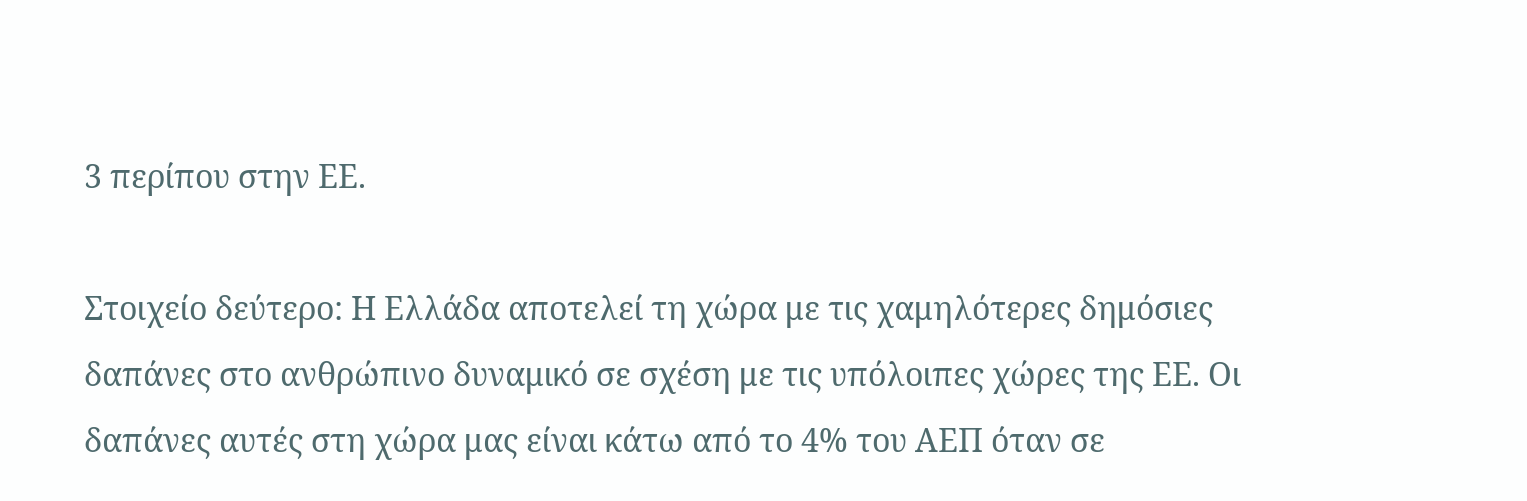3 περίπου στην ΕΕ.

Στοιχείο δεύτερο: Η Ελλάδα αποτελεί τη χώρα με τις χαμηλότερες δημόσιες δαπάνες στο ανθρώπινο δυναμικό σε σχέση με τις υπόλοιπες χώρες της ΕΕ. Οι δαπάνες αυτές στη χώρα μας είναι κάτω από το 4% του ΑΕΠ όταν σε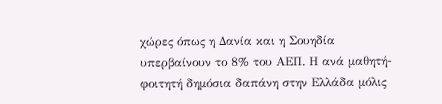χώρες όπως η Δανία και η Σουηδία υπερβαίνουν το 8% του ΑΕΠ. Η ανά μαθητή-φοιτητή δημόσια δαπάνη στην Ελλάδα μόλις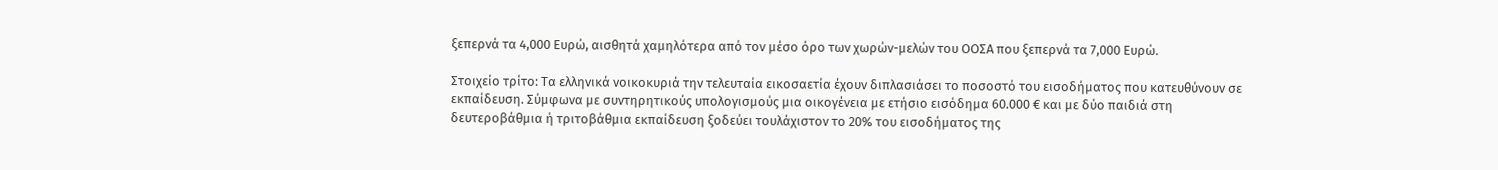ξεπερνά τα 4,000 Ευρώ, αισθητά χαμηλότερα από τον μέσο όρο των χωρών-μελών του ΟΟΣΑ που ξεπερνά τα 7,000 Ευρώ.

Στοιχείο τρίτο: Tα ελληνικά νοικοκυριά την τελευταία εικοσαετία έχουν διπλασιάσει το ποσοστό του εισοδήματος που κατευθύνουν σε εκπαίδευση. Σύμφωνα με συντηρητικούς υπολογισμούς μια οικογένεια με ετήσιο εισόδημα 60.000 € και με δύο παιδιά στη δευτεροβάθμια ή τριτοβάθμια εκπαίδευση ξοδεύει τουλάχιστον το 20% του εισοδήματος της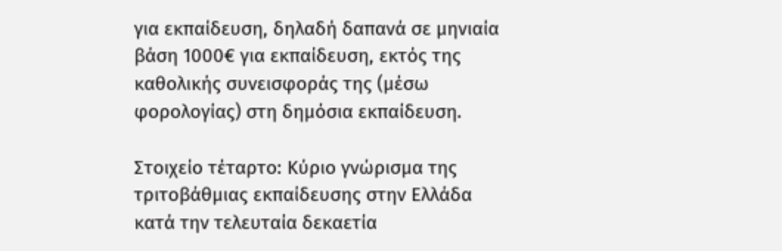για εκπαίδευση, δηλαδή δαπανά σε μηνιαία βάση 1000€ για εκπαίδευση, εκτός της καθολικής συνεισφοράς της (μέσω φορολογίας) στη δημόσια εκπαίδευση.

Στοιχείο τέταρτο: Κύριο γνώρισμα της τριτοβάθμιας εκπαίδευσης στην Ελλάδα κατά την τελευταία δεκαετία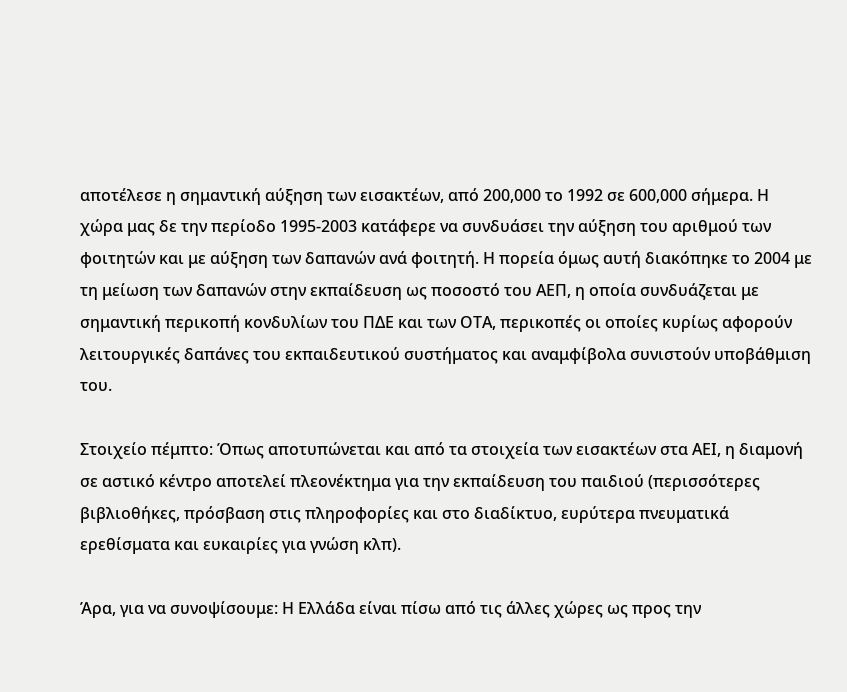αποτέλεσε η σημαντική αύξηση των εισακτέων, από 200,000 το 1992 σε 600,000 σήμερα. Η χώρα μας δε την περίοδο 1995-2003 κατάφερε να συνδυάσει την αύξηση του αριθμού των φοιτητών και με αύξηση των δαπανών ανά φοιτητή. Η πορεία όμως αυτή διακόπηκε το 2004 με τη μείωση των δαπανών στην εκπαίδευση ως ποσοστό του ΑΕΠ, η οποία συνδυάζεται με σημαντική περικοπή κονδυλίων του ΠΔΕ και των ΟΤΑ, περικοπές οι οποίες κυρίως αφορούν λειτουργικές δαπάνες του εκπαιδευτικού συστήματος και αναμφίβολα συνιστούν υποβάθμιση του.

Στοιχείο πέμπτο: Όπως αποτυπώνεται και από τα στοιχεία των εισακτέων στα ΑΕΙ, η διαμονή σε αστικό κέντρο αποτελεί πλεονέκτημα για την εκπαίδευση του παιδιού (περισσότερες βιβλιοθήκες, πρόσβαση στις πληροφορίες και στο διαδίκτυο, ευρύτερα πνευματικά ερεθίσματα και ευκαιρίες για γνώση κλπ).

Άρα, για να συνοψίσουμε: Η Ελλάδα είναι πίσω από τις άλλες χώρες ως προς την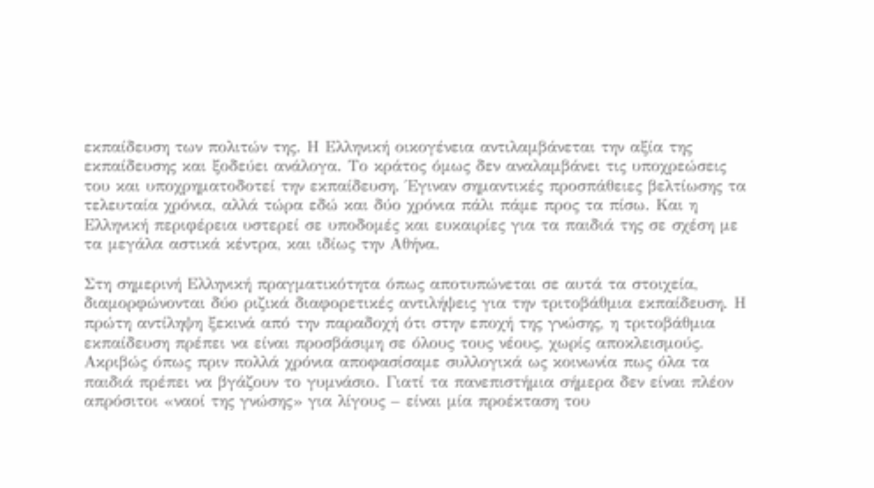εκπαίδευση των πολιτών της. Η Ελληνική οικογένεια αντιλαμβάνεται την αξία της εκπαίδευσης και ξοδεύει ανάλογα. Το κράτος όμως δεν αναλαμβάνει τις υποχρεώσεις του και υποχρηματοδοτεί την εκπαίδευση. Έγιναν σημαντικές προσπάθειες βελτίωσης τα τελευταία χρόνια, αλλά τώρα εδώ και δύο χρόνια πάλι πάμε προς τα πίσω. Και η Ελληνική περιφέρεια υστερεί σε υποδομές και ευκαιρίες για τα παιδιά της σε σχέση με τα μεγάλα αστικά κέντρα, και ιδίως την Αθήνα.

Στη σημερινή Ελληνική πραγματικότητα όπως αποτυπώνεται σε αυτά τα στοιχεία, διαμορφώνονται δύο ριζικά διαφορετικές αντιλήψεις για την τριτοβάθμια εκπαίδευση. Η πρώτη αντίληψη ξεκινά από την παραδοχή ότι στην εποχή της γνώσης, η τριτοβάθμια εκπαίδευση πρέπει να είναι προσβάσιμη σε όλους τους νέους, χωρίς αποκλεισμούς. Ακριβώς όπως πριν πολλά χρόνια αποφασίσαμε συλλογικά ως κοινωνία πως όλα τα παιδιά πρέπει να βγάζουν το γυμνάσιο. Γιατί τα πανεπιστήμια σήμερα δεν είναι πλέον απρόσιτοι «ναοί της γνώσης» για λίγους – είναι μία προέκταση του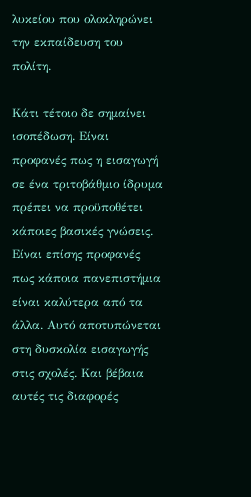λυκείου που ολοκληρώνει την εκπαίδευση του πολίτη.

Κάτι τέτοιο δε σημαίνει ισοπέδωση. Είναι προφανές πως η εισαγωγή σε ένα τριτοβάθμιο ίδρυμα πρέπει να προϋποθέτει κάποιες βασικές γνώσεις. Είναι επίσης προφανές πως κάποια πανεπιστήμια είναι καλύτερα από τα άλλα. Αυτό αποτυπώνεται στη δυσκολία εισαγωγής στις σχολές. Και βέβαια αυτές τις διαφορές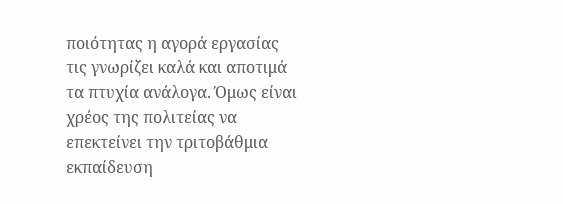ποιότητας η αγορά εργασίας τις γνωρίζει καλά και αποτιμά τα πτυχία ανάλογα. Όμως είναι χρέος της πολιτείας να επεκτείνει την τριτοβάθμια εκπαίδευση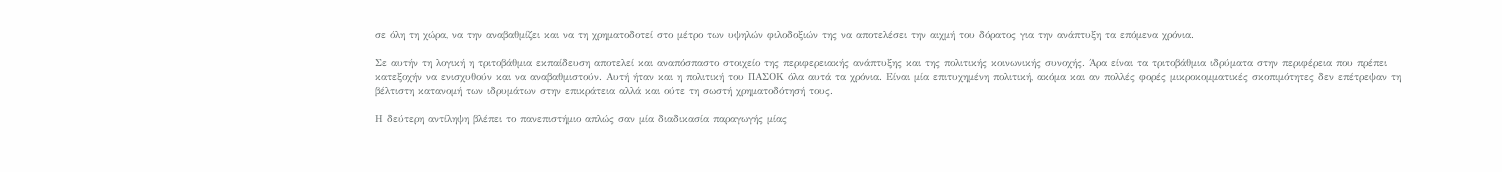σε όλη τη χώρα, να την αναβαθμίζει και να τη χρηματοδοτεί στο μέτρο των υψηλών φιλοδοξιών της να αποτελέσει την αιχμή του δόρατος για την ανάπτυξη τα επόμενα χρόνια.

Σε αυτήν τη λογική η τριτοβάθμια εκπαίδευση αποτελεί και αναπόσπαστο στοιχείο της περιφερειακής ανάπτυξης και της πολιτικής κοινωνικής συνοχής. Άρα είναι τα τριτοβάθμια ιδρύματα στην περιφέρεια που πρέπει κατεξοχήν να ενισχυθούν και να αναβαθμιστούν. Αυτή ήταν και η πολιτική του ΠΑΣΟΚ όλα αυτά τα χρόνια. Είναι μία επιτυχημένη πολιτική, ακόμα και αν πολλές φορές μικροκομματικές σκοπιμότητες δεν επέτρεψαν τη βέλτιστη κατανομή των ιδρυμάτων στην επικράτεια αλλά και ούτε τη σωστή χρηματοδότησή τους.

Η δεύτερη αντίληψη βλέπει το πανεπιστήμιο απλώς σαν μία διαδικασία παραγωγής μίας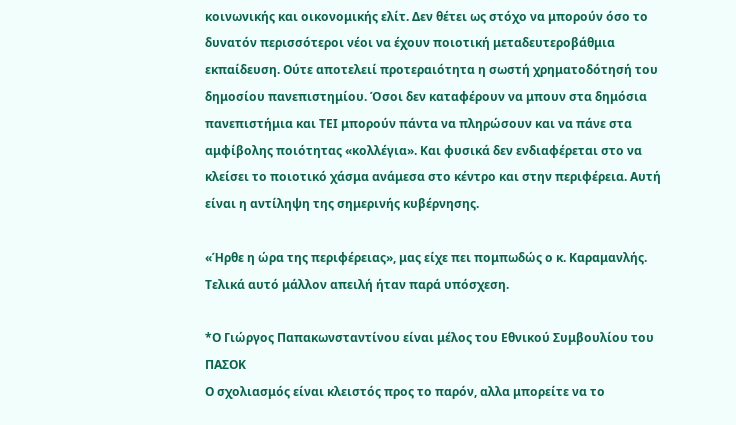κοινωνικής και οικονομικής ελίτ. Δεν θέτει ως στόχο να μπορούν όσο το δυνατόν περισσότεροι νέοι να έχουν ποιοτική μεταδευτεροβάθμια εκπαίδευση. Ούτε αποτελειί προτεραιότητα η σωστή χρηματοδότησή του δημοσίου πανεπιστημίου. Όσοι δεν καταφέρουν να μπουν στα δημόσια πανεπιστήμια και ΤΕΙ μπορούν πάντα να πληρώσουν και να πάνε στα αμφίβολης ποιότητας «κολλέγια». Και φυσικά δεν ενδιαφέρεται στο να κλείσει το ποιοτικό χάσμα ανάμεσα στο κέντρο και στην περιφέρεια. Αυτή είναι η αντίληψη της σημερινής κυβέρνησης.

«Ήρθε η ώρα της περιφέρειας», μας είχε πει πομπωδώς ο κ. Καραμανλής. Τελικά αυτό μάλλον απειλή ήταν παρά υπόσχεση.

*Ο Γιώργος Παπακωνσταντίνου είναι μέλος του Εθνικού Συμβουλίου του ΠΑΣΟΚ
Ο σχολιασμός είναι κλειστός προς το παρόν, αλλα μπορείτε να το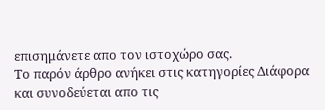επισημάνετε απο τον ιστοχώρο σας.
Το παρόν άρθρο ανήκει στις κατηγορίες Διάφορα και συνοδεύεται απο τις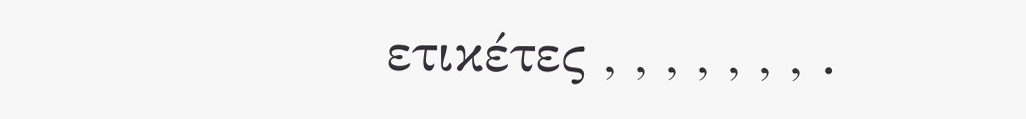ετικέτες , , , , , , , .